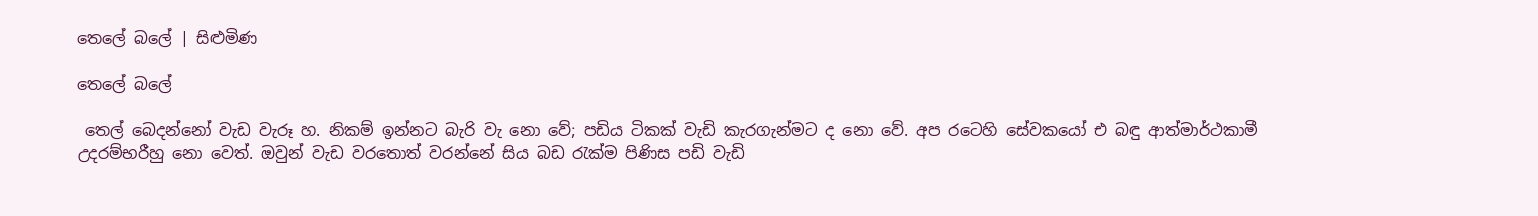තෙලේ බලේ | සිළුමිණ

තෙලේ බලේ

 තෙල් බෙදන්නෝ වැඩ වැරූ හ. නිකම් ඉන්නට බැරි වැ නො වේ; පඩිය ටිකක් වැඩි කැරගැන්මට ද නො වේ. අප රටෙහි සේවකයෝ එ බඳු ආත්මාර්ථකාමී උදරම්භරීහු නො වෙත්. ඔවුන් වැඩ වරතොත් වරන්නේ සිය බඩ රැක්ම පිණිස පඩි වැඩි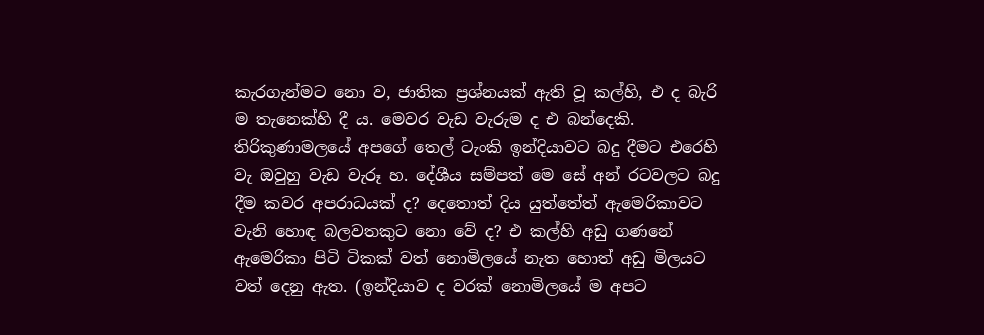කැරගැන්මට නො ව, ජාතික ප්‍රශ්නයක් ඇති වූ කල්හි, එ ද බැරි ම තැනෙක්හි දී ය. මෙවර වැඩ වැරුම ද එ බන්දෙකි. තිරිකුණාමලයේ අපගේ තෙල් ටැංකි ඉන්දියාවට බදු දීමට එරෙහි වැ ඔවුහු වැඩ වැරූ හ. දේශීය සම්පත් මෙ සේ අන් රටවලට බදු දීම කවර අපරාධයක් ද? දෙතොත් දිය යුත්තේත් ඇමෙරිකාවට වැනි හොඳ බලවතකුට නො වේ ද? එ කල්හි අඩු ගණනේ ඇමෙරිකා පිටි ටිකක් වත් නොමිලයේ නැත හොත් අඩු මිලයට වත් දෙනු ඇත. (ඉන්දියාව ද වරක් නොමිලයේ ම අපට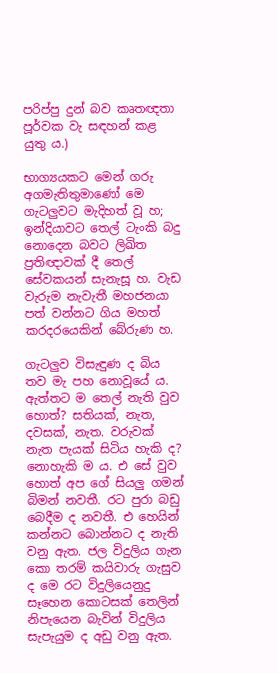පරිප්පු දුන් බව කෘතඥතා පූර්වක වැ සඳහන් කළ යුතු ය.)

භාග්‍යයකට මෙන් ගරු අගමැතිතුමාණෝ මෙ ගැටලුවට මැදිහත් වූ හ; ඉන්දියාවට තෙල් ටැංකි බදු නොදෙන බවට ලිඛිත ප්‍රතිඥාවක් දී තෙල් සේවකයන් සැනැසූ හ. වැඩ වැරුම නැවැතී මහජනයා පත් වන්නට ගිය මහත් කරදරයෙකින් බේරුණ හ.

ගැටලුව විසැඳුණ ද බිය තව මැ පහ නොවූයේ ය. ඇත්තට ම තෙල් නැති වුව හොත්? සතියක්, නැත, දවසක්, නැත. වරුවක් නැත පැයක් සිටිය හැකි ද? නොහැකි ම ය. එ සේ වුව හොත් අප ගේ සියලු ගමන් බිමන් නවතී. රට පුරා බඩු බෙදීම ද නවතී. එ හෙයින් කන්නට බොන්නට ද නැති වනු ඇත. ජල විදුලිය ගැන කො තරම් කයිවාරු ගැසුව ද මෙ රට විදුලියෙනුදු සෑහෙන කොටසක් තෙලින් නිපැයෙන බැවින් විදුලිය සැපැයුම ද අඩු වනු ඇත.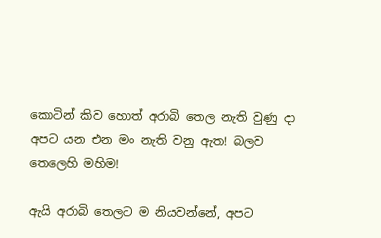කොටින් කිව හොත් අරාබි තෙල නැති වුණු දා අපට යන එන මං නැති වනු ඇත! බලව තෙලෙහි මහිම!

ඇයි අරාබි තෙලට ම නියවන්නේ, අපට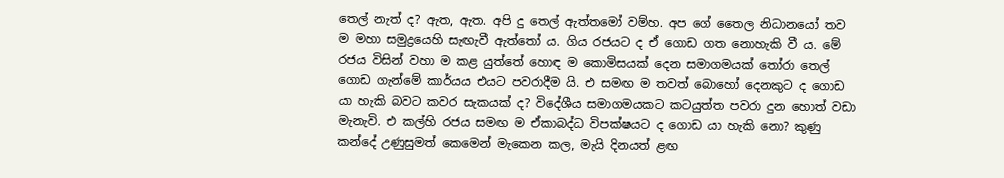තෙල් නැත් ද? ඇත, ඇත. අපි දු තෙල් ඇත්තමෝ වම්හ. අප ගේ තෛල නිධානයෝ තව ම මහා සමුද්‍රයෙහි සැඟැවී ඇත්තෝ ය. ගිය රජයට ද ඒ ගොඩ ගත නොහැකි වී ය. මේ රජය විසින් වහා ම කළ යුත්තේ හොඳ ම කොමිසයක් දෙන සමාගමයක් තෝරා තෙල් ගොඩ ගැන්මේ කාර්යය එයට පවරාදීම යි. එ සමඟ ම තවත් බොහෝ දෙනකුට ද ගොඩ යා හැකි බවට කවර සැකයක් ද? විදේශීය සමාගමයකට කටයුත්ත පවරා දුන හොත් වඩා මැනැවි. එ කල්හි රජය සමඟ ම ඒකාබද්ධ විපක්ෂයට ද ගොඩ යා හැකි නො? කුණු කන්දේ උණුසුමත් කෙමෙන් මැකෙන කල, මැයි දිනයත් ළඟ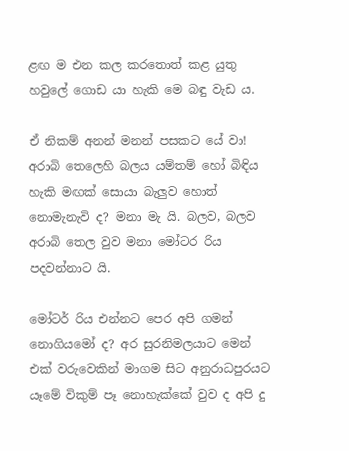ළඟ ම එන කල කරතොත් කළ යුතු හවුලේ ගොඩ යා හැකි මෙ බඳු වැඩ ය.

ඒ නිකම් අනන් මනන් පසකට යේ වා! අරාබි තෙලෙහි බලය යම්තම් හෝ බිඳිය හැකි මඟක් සොයා බැලුව හොත් නොමැනැවි ද? මනා මැ යි. බලව, බලව අරාබි තෙල වුව මනා මෝටර රිය පදවන්නාට යි.

මෝටර් රිය එන්නට පෙර අපි ගමන් නොගියමෝ ද? අර සුරනිමලයාට මෙන් එක් වරුවෙකින් මාගම සිට අනුරාධපුරයට යෑමේ විකුම් පෑ නොහැක්කේ වුව ද අපි දු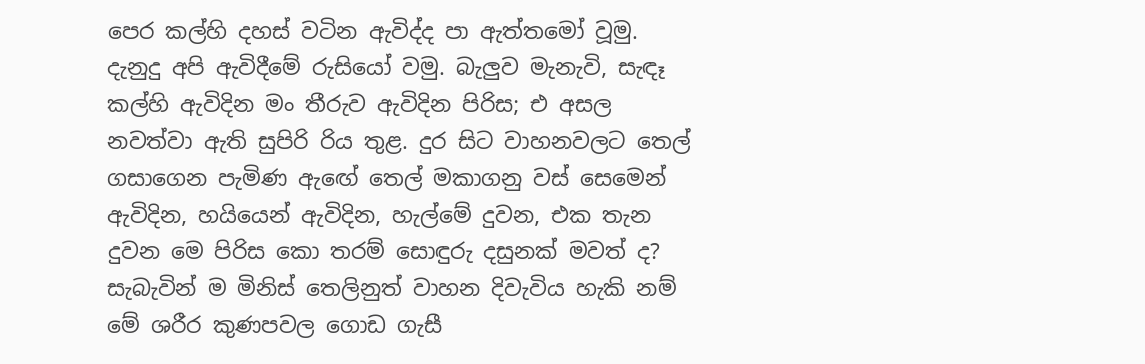පෙර කල්හි දහස් වටින ඇවිද්ද පා ඇත්තමෝ වූමු. දැනුදු අපි ඇවිදීමේ රුසියෝ වමු. බැලුව මැනැවි, සැඳෑ කල්හි ඇවිදින මං තීරුව ඇවිදින පිරිස; එ අසල නවත්වා ඇති සුපිරි රිය තුළ. දුර සිට වාහනවලට තෙල් ගසාගෙන පැමිණ ඇ‍ඟේ තෙල් මකාගනු වස් සෙමෙන් ඇවිදින, හයියෙන් ඇවිදින, හැල්මේ දුවන, එක තැන දුවන මෙ පිරිස කො තරම් සොඳුරු දසුනක් මවත් ද? සැබැවින් ම මිනිස් තෙලිනුත් වාහන දිවැවිය හැකි නම් මේ ශරීර කුණපවල ගොඩ ගැසී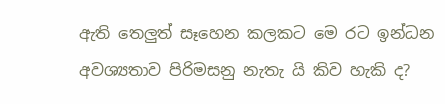ඇති තෙලුත් සෑහෙන කලකට මෙ රට ඉන්ධන අවශ්‍යතාව පිරිමසනු නැතැ යි කිව හැකි ද?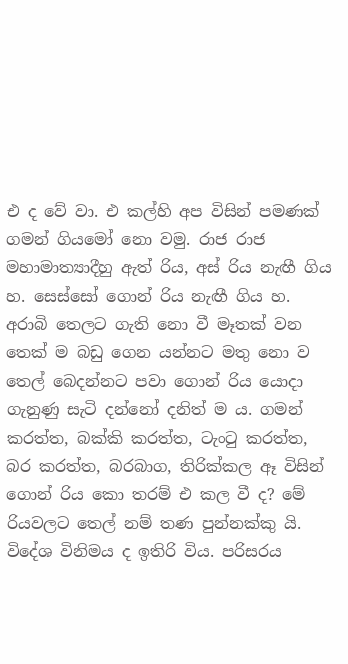එ ද වේ වා. එ කල්හි අප විසින් පමණක් ගමන් ගියමෝ නො වමු. රාජ රාජ මහාමාත්‍යාදීහු ඇත් රිය, අස් රිය නැඟී ගිය හ. සෙස්සෝ ගොන් රිය නැඟී ගිය හ. අරාබි තෙලට ගැති නො වී මෑතක් වන තෙක් ම බඩු ගෙන යන්නට මතු නො ව තෙල් බෙදන්නට පවා ගොන් රිය යොදා ගැනුණු සැටි දන්නෝ දනිත් ම ය. ගමන් කරත්ත, බක්කි කරත්ත, ටැංටු කරත්ත, බර කරත්ත, බරබාග, තිරික්කල ඈ විසින් ගොන් රිය කො තරම් එ කල වී ද? මේ රියවලට තෙල් නම් තණ පුන්නක්කු යි. විදේශ විනිමය ද ඉතිරි විය. පරිසරය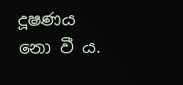දූෂණය නො වී ය.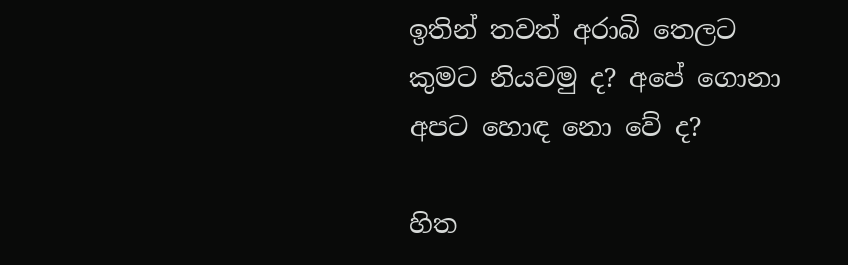ඉතින් තවත් අරාබි තෙලට කුමට නියවමු ද? අපේ ගොනා අපට හොඳ නො වේ ද?

හිත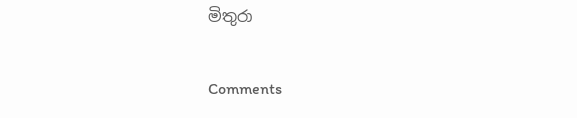මිතුරා

Comments